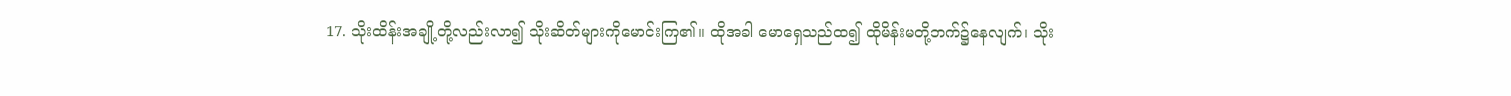17. သိုးထိန်းအချို့တို့လည်းလာ၍ သိုးဆိတ်များကိုမောင်းကြ၏။ ထိုအခါ မောရှေသည်ထ၍ ထိုမိန်းမတို့ဘက်၌နေလျက်၊ သိုး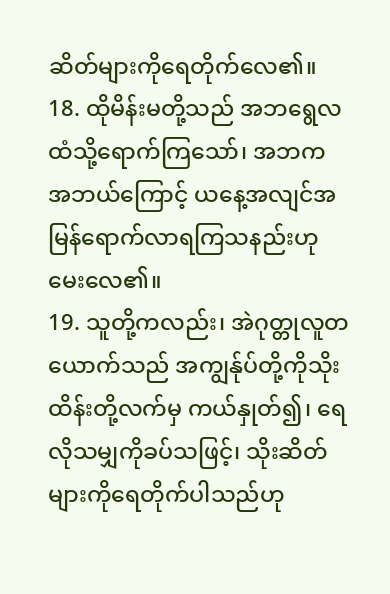ဆိတ်များကိုရေတိုက်လေ၏။
18. ထိုမိန်းမတို့သည် အဘရွေလထံသို့ရောက်ကြသော်၊ အဘက အဘယ်ကြောင့် ယနေ့အလျင်အမြန်ရောက်လာရကြသနည်းဟု မေးလေ၏။
19. သူတို့ကလည်း၊ အဲဂုတ္တုလူတယောက်သည် အကျွန်ုပ်တို့ကိုသိုးထိန်းတို့လက်မှ ကယ်နှုတ်၍၊ ရေလိုသမျှကိုခပ်သဖြင့်၊ သိုးဆိတ်များကိုရေတိုက်ပါသည်ဟု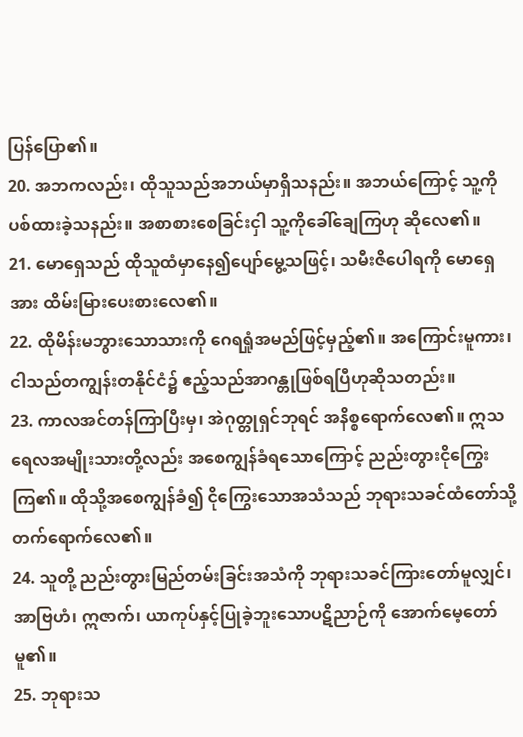ပြန်ပြော၏။
20. အဘကလည်း၊ ထိုသူသည်အဘယ်မှာရှိသနည်း။ အဘယ်ကြောင့် သူ့ကိုပစ်ထားခဲ့သနည်း။ အစာစားစေခြင်းငှါ သူ့ကိုခေါ်ချေကြဟု ဆိုလေ၏။
21. မောရှေသည် ထိုသူထံမှာနေ၍ပျော်မွေ့သဖြင့်၊ သမီးဇိပေါရကို မောရှေအား ထိမ်းမြားပေးစားလေ၏။
22. ထိုမိန်းမဘွားသောသားကို ဂေရရှုံအမည်ဖြင့်မှည့်၏။ အကြောင်းမူကား၊ ငါသည်တကျွန်းတနိုင်ငံ၌ ဧည့်သည်အာဂန္တုဖြစ်ရပြီဟုဆိုသတည်း။
23. ကာလအင်တန်ကြာပြီးမှ၊ အဲဂုတ္တုရှင်ဘုရင် အနိစ္စရောက်လေ၏။ ဣသရေလအမျိုးသားတို့လည်း အစေကျွန်ခံရသောကြောင့် ညည်းတွားငိုကြွေးကြ၏။ ထိုသို့အစေကျွန်ခံ၍ ငိုကြွေးသောအသံသည် ဘုရားသခင်ထံတော်သို့ တက်ရောက်လေ၏။
24. သူတို့ ညည်းတွားမြည်တမ်းခြင်းအသံကို ဘုရားသခင်ကြားတော်မူလျှင်၊ အာဗြဟံ၊ ဣဇာက်၊ ယာကုပ်နှင့်ပြုခဲ့ဘူးသောပဋိညာဉ်ကို အောက်မေ့တော်မူ၏။
25. ဘုရားသ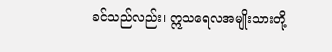ခင်သည်လည်း၊ ဣသရေလအမျိုးသားတို့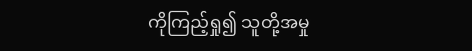ကိုကြည့်ရှု၍ သူတို့အမှု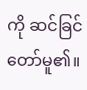ကို ဆင်ခြင်တော်မူ၏။